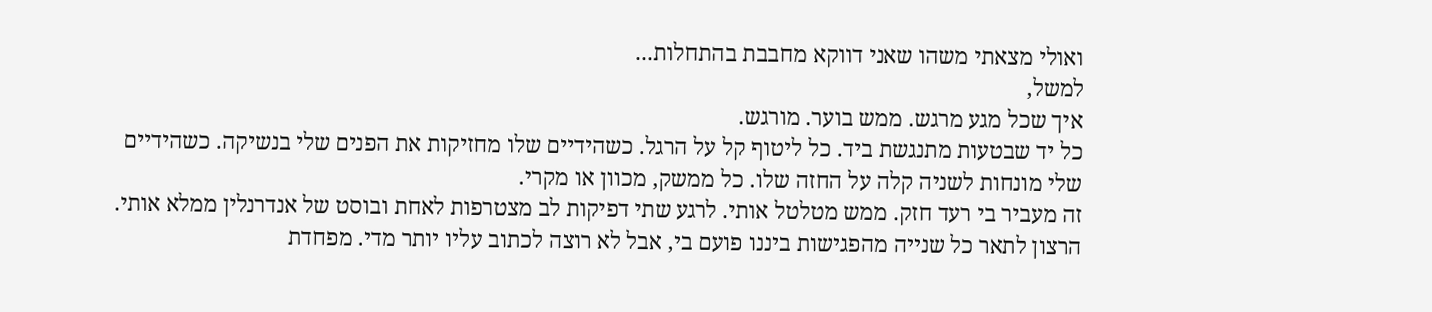ואולי מצאתי משהו שאני דווקא מחבבת בהתחלות...
למשל,
איך שכל מגע מרגש. ממש בוער. מורגש.
כל יד שבטעות מתנגשת ביד. כל ליטוף קל על הרגל. כשהידיים שלו מחזיקות את הפנים שלי בנשיקה. כשהידיים שלי מונחות לשניה קלה על החזה שלו. כל ממשק, מכוון או מקרי.
זה מעביר בי רעד חזק. ממש מטלטל אותי. לרגע שתי דפיקות לב מצטרפות לאחת ובוסט של אנדרנלין ממלא אותי.
הרצון לתאר כל שנייה מהפגישות ביננו פועם בי, אבל לא רוצה לכתוב עליו יותר מדי. מפחדת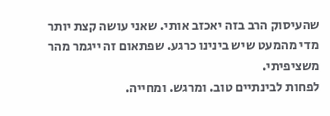שהעיסוק הרב בזה יאכזב אותי. שאני עושה קצת יותר מדי מהמעט שיש בינינו כרגע. שפתאום זה ייגמר מהר משציפיתי.
לפחות לבינתיים טוב. ומרגש. ומחייה.